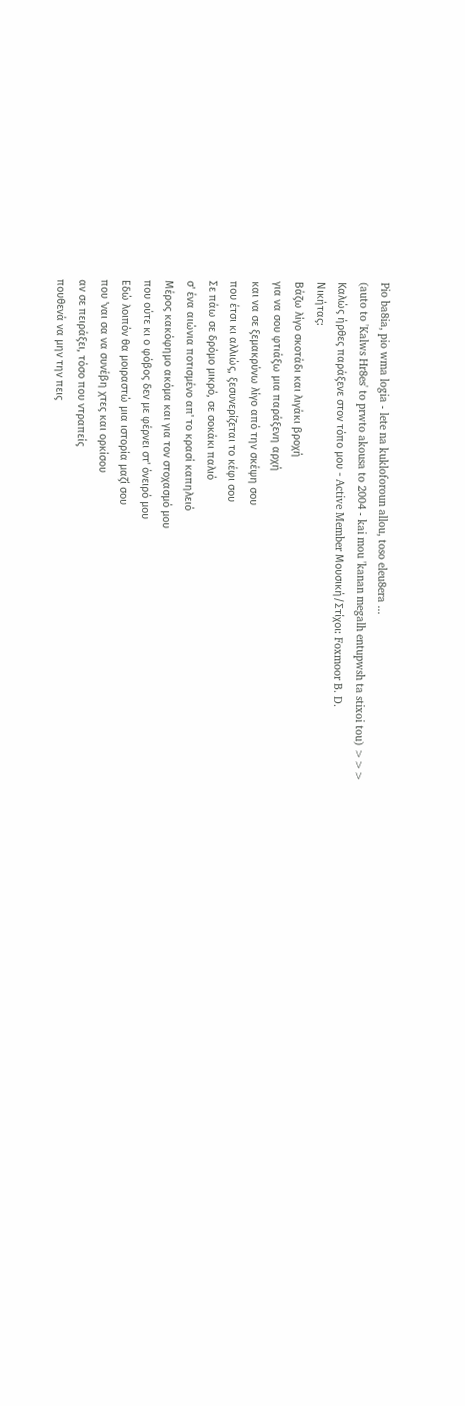Pio ba8ia, pio wma logia - lete na kukloforoun allou, toso eleu8era ...
(auto to 'Kalws Hr8es' to prwto akousa to 2004 - kai mou 'kanan megalh entupwsh ta stixoi tou) >>>
Καλώς ήρθες παράξενε στον τόπο μου - Active Member Μουσική/Στίχοι: Foxmoor B. D.
Νικήτας:
Βάζω λίγο σκοτάδι και λιγάκι βροχή
για να σου φτιάξω μια παράξενη αρχή
και να σε ξεμακρύνω λίγο από την σκέψη σου
που έτσι κι αλλιώς, ξεσυνερίζεται το κέφι σου
Σε πάω σε δρόμο μικρό, σε σοκάκι παλιό
σ' ένα αιώνια ποτισμένο απ' το κρασί καπηλειό
Μέρος κακόφημο ακόμα και για τον στοχασμό μου
που ούτε κι ο φόβος δεν με φέρνει στ' όνειρό μου
Εδώ λοιπόν θα μοιραστώ μια ιστορία μαζί σου
που 'ναι σα να συνέβη χτες και ορκίσου
αν σε πειράξει, τόσο που ντραπείς
πουθενά να μην την πεις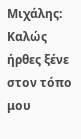Μιχάλης:
Καλώς ήρθες ξένε στον τόπο μου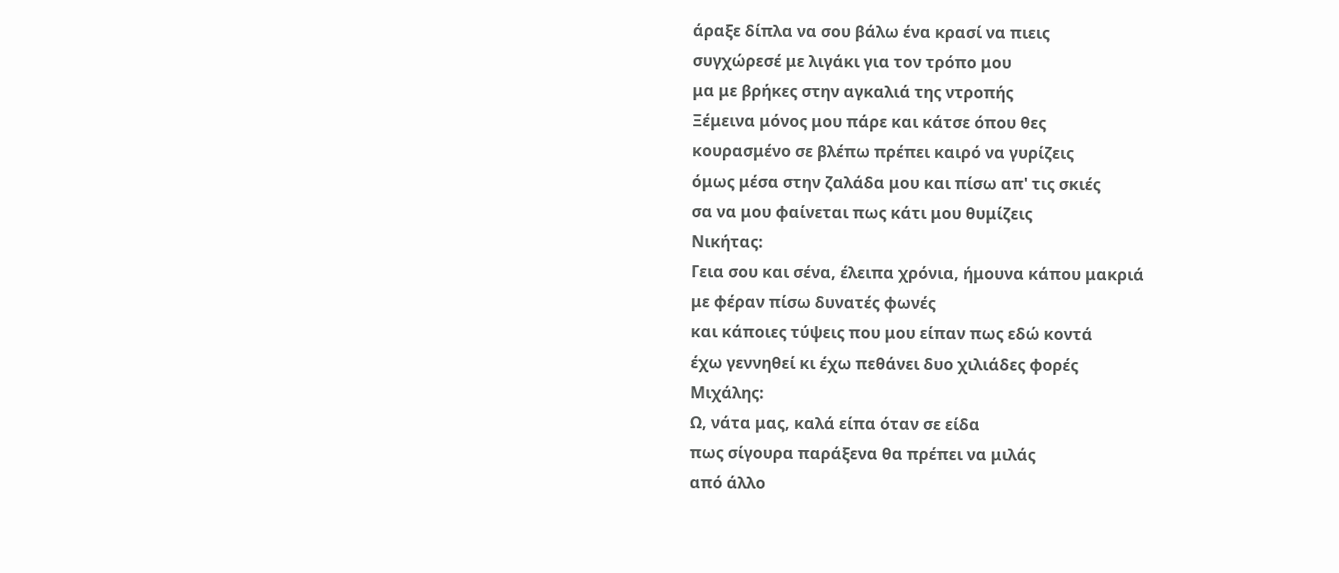άραξε δίπλα να σου βάλω ένα κρασί να πιεις
συγχώρεσέ με λιγάκι για τον τρόπο μου
μα με βρήκες στην αγκαλιά της ντροπής
Ξέμεινα μόνος μου πάρε και κάτσε όπου θες
κουρασμένο σε βλέπω πρέπει καιρό να γυρίζεις
όμως μέσα στην ζαλάδα μου και πίσω απ' τις σκιές
σα να μου φαίνεται πως κάτι μου θυμίζεις
Νικήτας:
Γεια σου και σένα, έλειπα χρόνια, ήμουνα κάπου μακριά
με φέραν πίσω δυνατές φωνές
και κάποιες τύψεις που μου είπαν πως εδώ κοντά
έχω γεννηθεί κι έχω πεθάνει δυο χιλιάδες φορές
Μιχάλης:
Ω, νάτα μας, καλά είπα όταν σε είδα
πως σίγουρα παράξενα θα πρέπει να μιλάς
από άλλο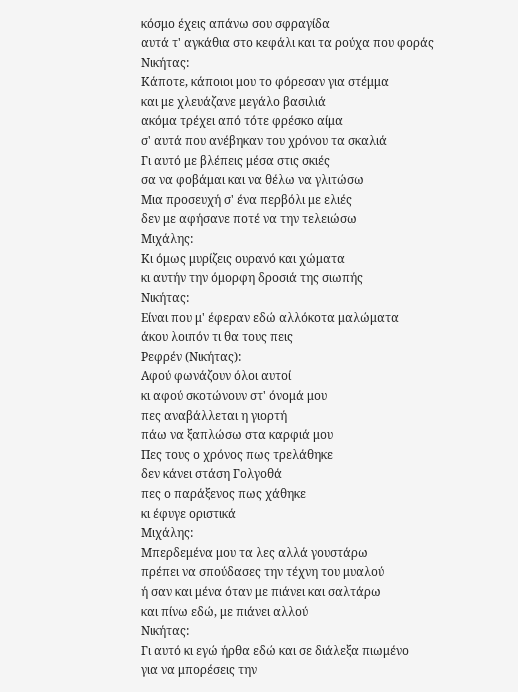κόσμο έχεις απάνω σου σφραγίδα
αυτά τ' αγκάθια στο κεφάλι και τα ρούχα που φοράς
Νικήτας:
Κάποτε, κάποιοι μου το φόρεσαν για στέμμα
και με χλευάζανε μεγάλο βασιλιά
ακόμα τρέχει από τότε φρέσκο αίμα
σ' αυτά που ανέβηκαν του χρόνου τα σκαλιά
Γι αυτό με βλέπεις μέσα στις σκιές
σα να φοβάμαι και να θέλω να γλιτώσω
Μια προσευχή σ' ένα περβόλι με ελιές
δεν με αφήσανε ποτέ να την τελειώσω
Μιχάλης:
Κι όμως μυρίζεις ουρανό και χώματα
κι αυτήν την όμορφη δροσιά της σιωπής
Νικήτας:
Είναι που μ' έφεραν εδώ αλλόκοτα μαλώματα
άκου λοιπόν τι θα τους πεις
Ρεφρέν (Νικήτας):
Αφού φωνάζουν όλοι αυτοί
κι αφού σκοτώνουν στ' όνομά μου
πες αναβάλλεται η γιορτή
πάω να ξαπλώσω στα καρφιά μου
Πες τους ο χρόνος πως τρελάθηκε
δεν κάνει στάση Γολγοθά
πες ο παράξενος πως χάθηκε
κι έφυγε οριστικά
Μιχάλης:
Μπερδεμένα μου τα λες αλλά γουστάρω
πρέπει να σπούδασες την τέχνη του μυαλού
ή σαν και μένα όταν με πιάνει και σαλτάρω
και πίνω εδώ, με πιάνει αλλού
Νικήτας:
Γι αυτό κι εγώ ήρθα εδώ και σε διάλεξα πιωμένο
για να μπορέσεις την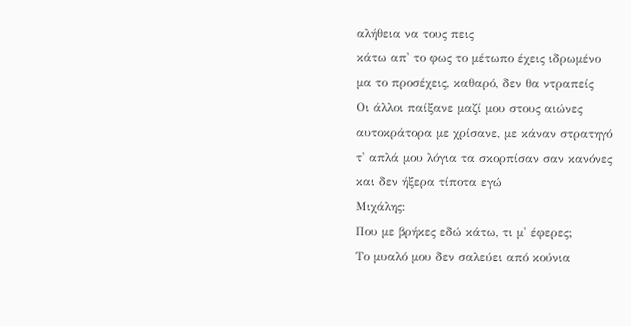αλήθεια να τους πεις
κάτω απ' το φως το μέτωπο έχεις ιδρωμένο
μα το προσέχεις, καθαρό, δεν θα ντραπείς
Οι άλλοι παίξανε μαζί μου στους αιώνες
αυτοκράτορα με χρίσανε, με κάναν στρατηγό
τ' απλά μου λόγια τα σκορπίσαν σαν κανόνες
και δεν ήξερα τίποτα εγώ
Μιχάλης:
Που με βρήκες εδώ κάτω, τι μ' έφερες;
Το μυαλό μου δεν σαλεύει από κούνια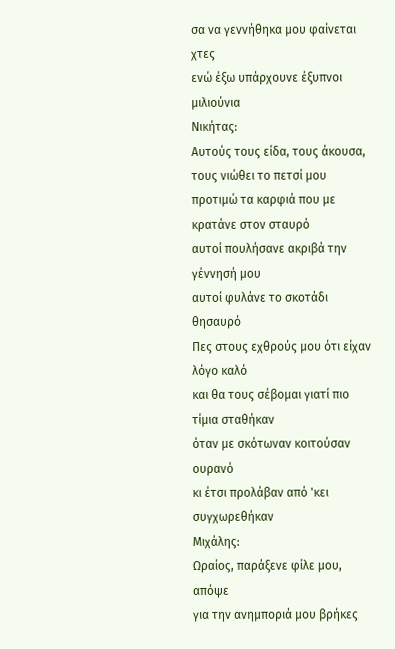σα να γεννήθηκα μου φαίνεται χτες
ενώ έξω υπάρχουνε έξυπνοι μιλιούνια
Νικήτας:
Αυτούς τους είδα, τους άκουσα, τους νιώθει το πετσί μου
προτιμώ τα καρφιά που με κρατάνε στον σταυρό
αυτοί πουλήσανε ακριβά την γέννησή μου
αυτοί φυλάνε το σκοτάδι θησαυρό
Πες στους εχθρούς μου ότι είχαν λόγο καλό
και θα τους σέβομαι γιατί πιο τίμια σταθήκαν
όταν με σκότωναν κοιτούσαν ουρανό
κι έτσι προλάβαν από 'κει συγχωρεθήκαν
Μιχάλης:
Ωραίος, παράξενε φίλε μου, απόψε
για την ανημποριά μου βρήκες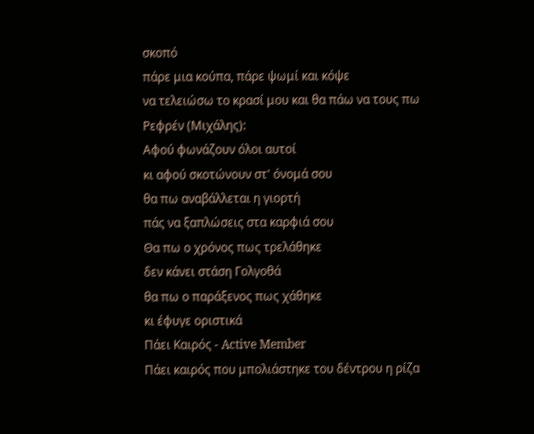σκοπό
πάρε μια κούπα, πάρε ψωμί και κόψε
να τελειώσω το κρασί μου και θα πάω να τους πω
Ρεφρέν (Μιχάλης):
Αφού φωνάζουν όλοι αυτοί
κι αφού σκοτώνουν στ' όνομά σου
θα πω αναβάλλεται η γιορτή
πάς να ξαπλώσεις στα καρφιά σου
Θα πω ο χρόνος πως τρελάθηκε
δεν κάνει στάση Γολγοθά
θα πω ο παράξενος πως χάθηκε
κι έφυγε οριστικά
Πάει Kαιρός - Active Member
Πάει καιρός που μπολιάστηκε του δέντρου η ρίζα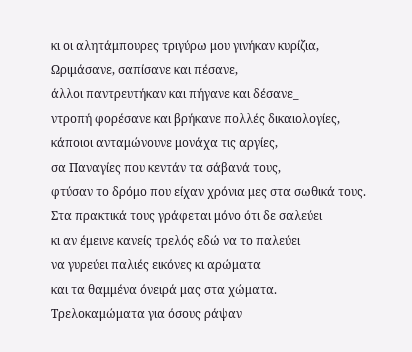κι οι αλητάμπουρες τριγύρω μου γινήκαν κυρίζια,
Ωριμάσανε, σαπίσανε και πέσανε,
άλλοι παντρευτήκαν και πήγανε και δέσανε_
ντροπή φορέσανε και βρήκανε πολλές δικαιολογίες,
κάποιοι ανταμώνουνε μονάχα τις αργίες,
σα Παναγίες που κεντάν τα σάβανά τους,
φτύσαν το δρόμο που είχαν χρόνια μες στα σωθικά τους.
Στα πρακτικά τους γράφεται μόνο ότι δε σαλεύει
κι αν έμεινε κανείς τρελός εδώ να το παλεύει
να γυρεύει παλιές εικόνες κι αρώματα
και τα θαμμένα όνειρά μας στα χώματα.
Τρελοκαμώματα για όσους ράψαν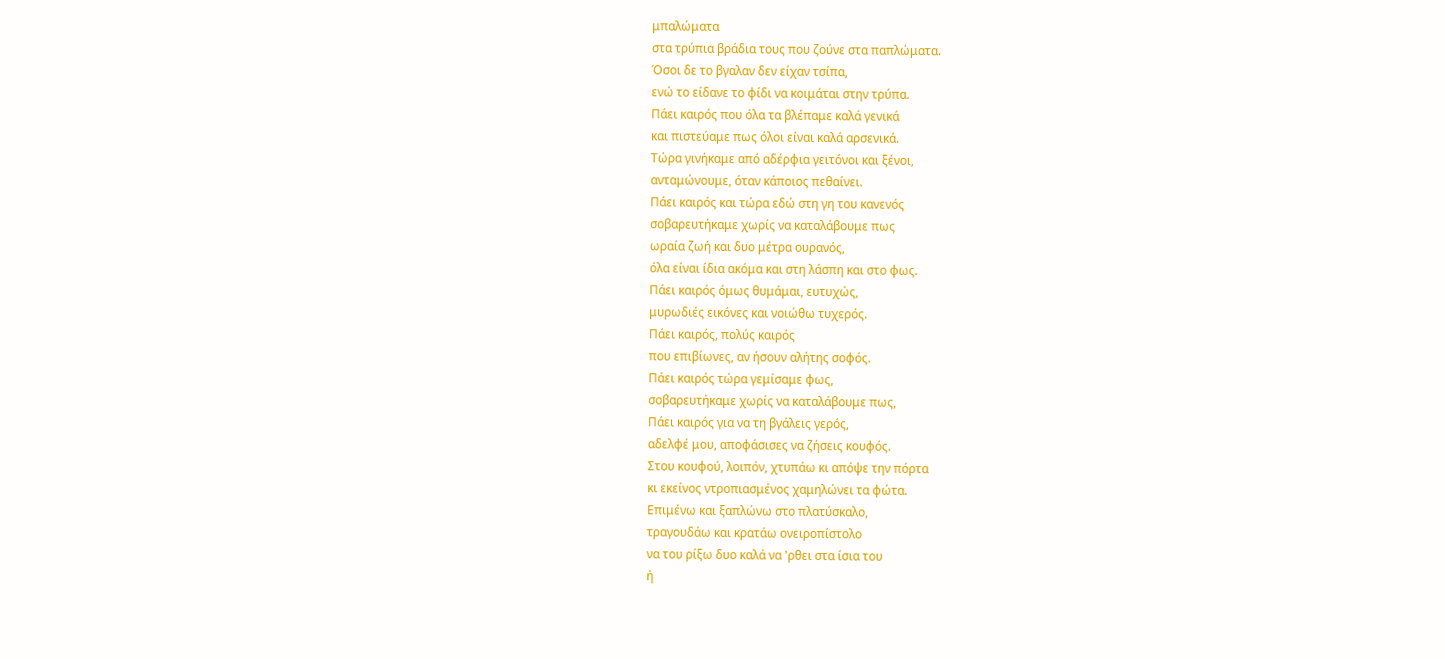μπαλώματα
στα τρύπια βράδια τους που ζούνε στα παπλώματα.
Όσοι δε το βγαλαν δεν είχαν τσίπα,
ενώ το είδανε το φίδι να κοιμάται στην τρύπα.
Πάει καιρός που όλα τα βλέπαμε καλά γενικά
και πιστεύαμε πως όλοι είναι καλά αρσενικά.
Τώρα γινήκαμε από αδέρφια γειτόνοι και ξένοι,
ανταμώνουμε, όταν κάποιος πεθαίνει.
Πάει καιρός και τώρα εδώ στη γη του κανενός
σοβαρευτήκαμε χωρίς να καταλάβουμε πως
ωραία ζωή και δυο μέτρα ουρανός,
όλα είναι ίδια ακόμα και στη λάσπη και στο φως.
Πάει καιρός όμως θυμάμαι, ευτυχώς,
μυρωδιές εικόνες και νοιώθω τυχερός.
Πάει καιρός, πολύς καιρός
που επιβίωνες, αν ήσουν αλήτης σοφός.
Πάει καιρός τώρα γεμίσαμε φως,
σοβαρευτήκαμε χωρίς να καταλάβουμε πως,
Πάει καιρός για να τη βγάλεις γερός,
αδελφέ μου, αποφάσισες να ζήσεις κουφός.
Στου κουφού, λοιπόν, χτυπάω κι απόψε την πόρτα
κι εκείνος ντροπιασμένος χαμηλώνει τα φώτα.
Επιμένω και ξαπλώνω στο πλατύσκαλο,
τραγουδάω και κρατάω ονειροπίστολο
να του ρίξω δυο καλά να 'ρθει στα ίσια του
ή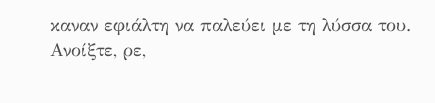καναν εφιάλτη να παλεύει με τη λύσσα του.
Ανοίξτε, ρε,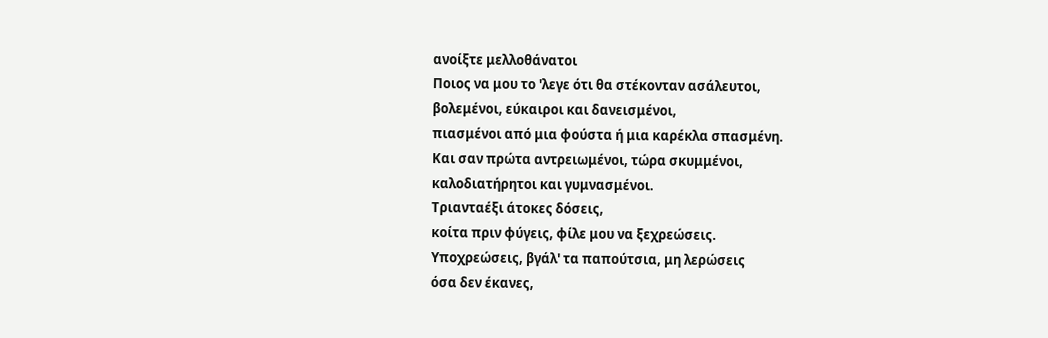ανοίξτε μελλοθάνατοι
Ποιος να μου το 'λεγε ότι θα στέκονταν ασάλευτοι,
βολεμένοι, εύκαιροι και δανεισμένοι,
πιασμένοι από μια φούστα ή μια καρέκλα σπασμένη.
Και σαν πρώτα αντρειωμένοι, τώρα σκυμμένοι,
καλοδιατήρητοι και γυμνασμένοι.
Τριανταέξι άτοκες δόσεις,
κοίτα πριν φύγεις, φίλε μου να ξεχρεώσεις.
Υποχρεώσεις, βγάλ' τα παπούτσια, μη λερώσεις
όσα δεν έκανες,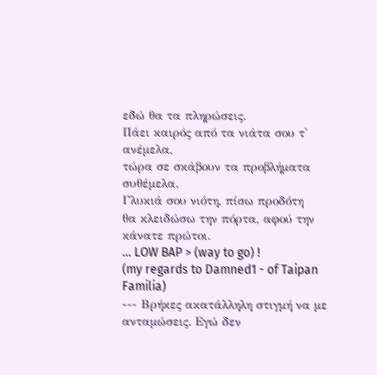εδώ θα τα πληρώσεις.
Πάει καιρός από τα νιάτα σου τ' ανέμελα,
τώρα σε σκάβουν τα προβλήματα συθέμελα.
Γλυκιά σου νιότη, πίσω προδότη
θα κλειδώσω την πόρτα, αφού την κάνατε πρώτοι.
... LOW BAP > (way to go) !
(my regards to Damned1 - of Taipan Familia)
--- Βρήκες ακατάλληλη στιγμή να με ανταμώσεις. Eγώ δεν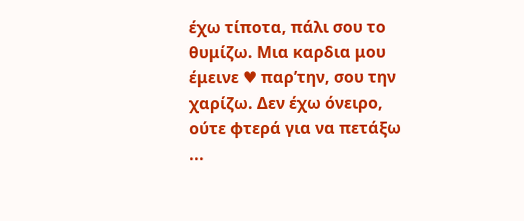έχω τίποτα, πάλι σου το θυμίζω. Mια καρδια μου έμεινε ♥ παρ’την, σου την χαρίζω. Δεν έχω όνειρο, ούτε φτερά για να πετάξω ...